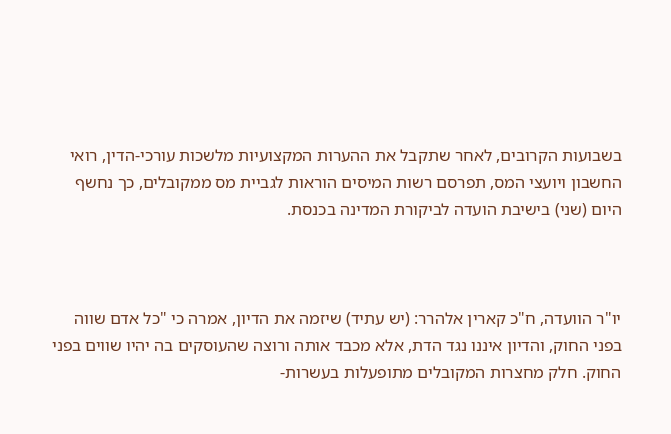בשבועות הקרובים, לאחר שתקבל את ההערות המקצועיות מלשכות עורכי-הדין, רואי החשבון ויועצי המס, תפרסם רשות המיסים הוראות לגביית מס ממקובלים, כך נחשף היום (שני) בישיבת הועדה לביקורת המדינה בכנסת.



יו"ר הוועדה, ח"כ קארין אלהרר: (יש עתיד) שיזמה את הדיון, אמרה כי "כל אדם שווה בפני החוק, והדיון איננו נגד הדת, אלא מכבד אותה ורוצה שהעוסקים בה יהיו שווים בפני החוק. חלק מחצרות המקובלים מתופעלות בעשרות-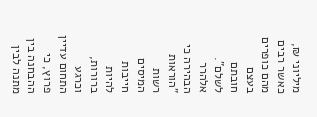מיליוני ₪, כאשר רבים מהם כופרים בעצם חובתם לשלם". אלהרר הבהירה כי "הוראות רשות המיסים חייבות להיות ברורות, וכרגע התחום עדיין פרוץ, כי ההבחנה בין מתנה לבין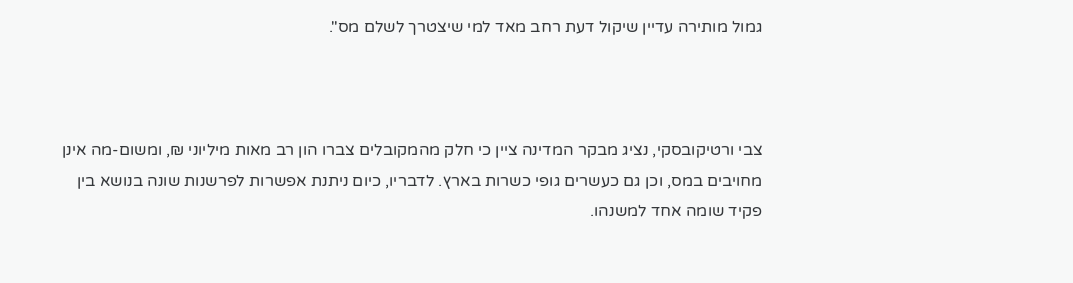גמול מותירה עדיין שיקול דעת רחב מאד למי שיצטרך לשלם מס".



צבי ורטיקובסקי, נציג מבקר המדינה ציין כי חלק מהמקובלים צברו הון רב מאות מיליוני ₪, ומשום-מה אינן מחויבים במס, וכן גם כעשרים גופי כשרות בארץ. לדבריו, כיום ניתנת אפשרות לפרשנות שונה בנושא בין פקיד שומה אחד למשנהו.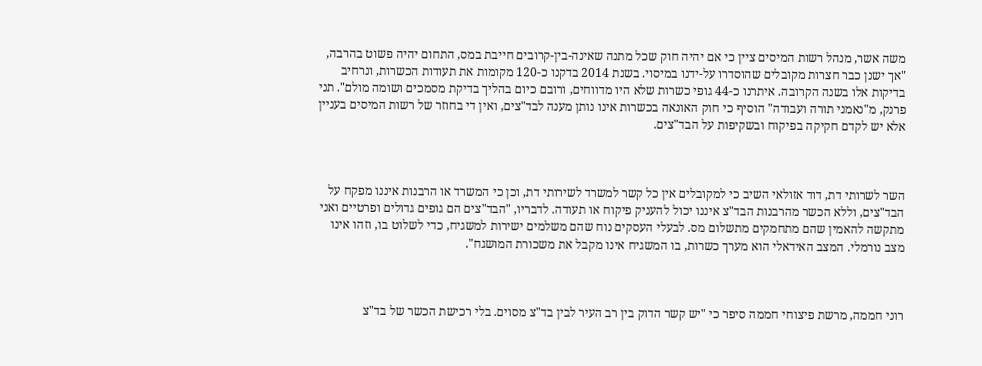משה אשר, מנהל רשות המיסים ציין כי אם יהיה חוק שכל מתנה שאינה-בין-קרובים חייבת במס, התחום יהיה פשוט בהרבה, "אך ישנן כבר חצרות מקובלים שהוסדרו על-ידנו במיסוי. בשנת 2014 בדקנו כ-120 מקומות את תעודות הכשרות, ונרחיב בדיקות אלו בשנה הקרובה. איתרנו כ-44 גופי כשרות שלא היו מדווחים, ורובם כיום בהליך בדיקת מסמכים ושומה מולם". תני פרנק, מ"נאמני תורה ועבודה" הוסיף כי חוק האונאה בכשרות אינו נותן מענה לבד"צים, ואין די בחוזר של רשות המיסים בעניין אלא יש לקדם חקיקה בפיקוח ובשקיפות על הבד"צים.



השר לשרותי דת, דוד אזולאי השיב כי למקובלים אין כל קשר למשרד לשירותי דת, וכן כי המשרד או הרבנות איננו מפקח על הבד"צים, וללא הכשר מהרבנות הבד"צ איננו יכול להעניק פיקוח או תעודה. לדבריו, "הבד"צים הם גופים גדולים ופרטיים ואני מתקשה להאמין שהם מתחמקים מתשלום מס. לבעלי העסקים נוח שהם משלמים ישירות למשגיח, כדי לשלוט בו, וזהו אינו מצב נורמלי. המצב האידאלי הוא מערך כשרות, בו המשגיח אינו מקבל את משכורת המושגח".



רוני חממה, מרשת פיצוחי חממה סיפר כי "יש קשר הדוק בין רב העיר לבין בד"צ מסוים. בלי רכישת הכשר של בד"צ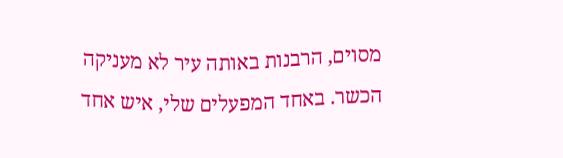מסוים, הרבנות באותה עיר לא מעניקה הכשר. באחד המפעלים שלי, איש אחד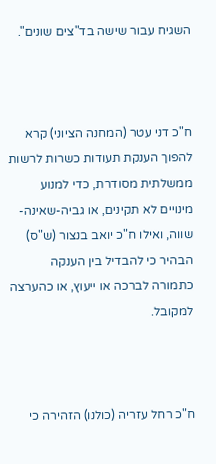השגיח עבור שישה בד"צים שונים".



ח"כ דני עטר (המחנה הציוני) קרא להפוך הענקת תעודות כשרות לרשות ממשלתית מסודרת, כדי למנוע מינויים לא תקינים, או גביה-שאינה-שווה, ואילו ח"כ יואב בנצור (ש"ס) הבהיר כי להבדיל בין הענקה כתמורה לברכה או ייעוץ, או כהערצה למקובל.



ח"כ רחל עזריה (כולנו) הזהירה כי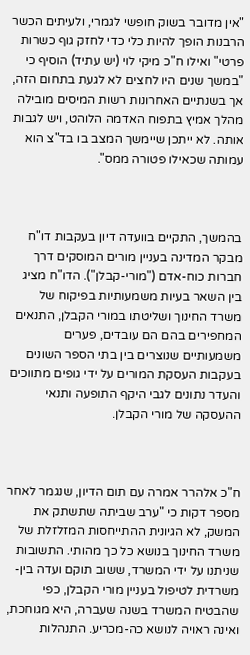"אין מדובר בשוק חופשי לגמרי, ולעיתים הכשר הרבנות הופך להיות כלי כדי לחזק גוף כשרות פרטי" ואילו ח"כ מיקי לוי (יש עתיד) הוסיף כי "במשך שנים היו לחצים לא לגעת בתחום הזה, אך בשנתיים האחרונות רשות המיסים מובילה מהלך אמיץ בתפוח האדמה הלוהט, ויש לגבות אותה. לא ייתכן שיימשך המצב בו בד"צ הוא עמותה שכאילו פטורה ממס".



בהמשך, התקיים בוועדה דיון בעקבות דו"ח מבקר המדינה בעניין מורים המוסקים דרך חברות כוח-אדם ("מורי-קבלן"). הדו"ח מציג בין השאר בעיות משמעותיות בפיקוח של משרד החינוך ושליטתו במורי הקבלן, התנאים המחפירים בהם הם עובדים, פערים משמעותיים שנוצרים בין בתי הספר השונים בעקבות העסקת המורים על ידי גופים מתווכים והעדר נתונים לגבי היקף התופעה ותנאי ההעסקה של מורי הקבלן.



ח"כ אלהרר אמרה עם תום הדיון, שנגמר לאחר מספר דקות כי "ערב שביתה שתשתק את המשק, לא הגיונית ההתייחסות המזלזלת של משרד החינוך בנושא כל כך מהותי. התשובות שניתנו על ידי המשרד, ששוב תוקם ועדה בין-משרדית לטיפול בעניין מורי הקבלן, כפי שהבטיח המשרד בשנה שעברה, היא מגוחכת, ואינה ראויה לנושא כה-מכריע. התנהלות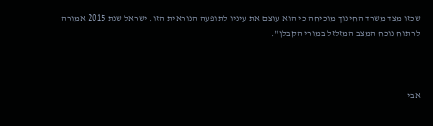שכזו מצד משרד החינוך מוכיחה כי הוא עוצם את עיניו לתופעה הנוראית הזו. ישראל שנת 2015 אמורה לרתוח נוכח המצב המזלזל במורי הקבלן".



אבי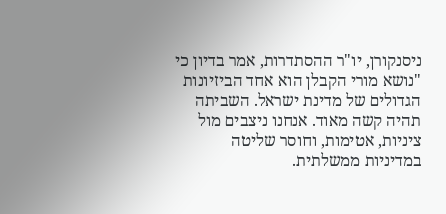ניסנקורן, יו"ר ההסתדרות, אמר בדיון כי "נושא מורי הקבלן הוא אחד הביזיונות הגדולים של מדינת ישראל. השביתה תהיה קשה מאוד. אנחנו ניצבים מול ציניות, אטימות, וחוסר שליטה במדיניות ממשלתית.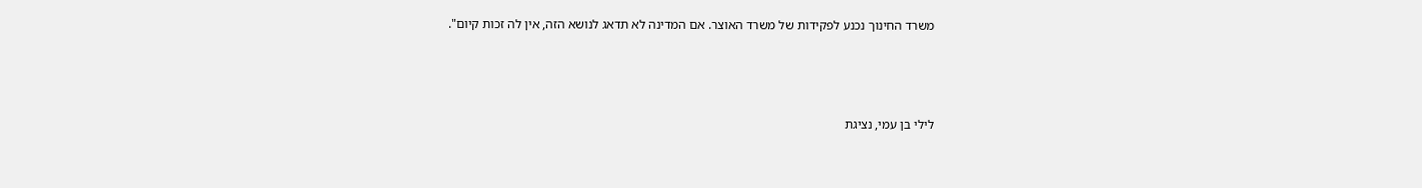משרד החינוך נכנע לפקידות של משרד האוצר. אם המדינה לא תדאג לנושא הזה, אין לה זכות קיום".



לילי בן עמי, נציגת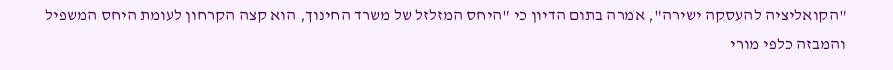"הקואליציה להעסקה ישירה", אמרה בתום הדיון כי "היחס המזלזל של משרד החינוך, הוא קצה הקרחון לעומת היחס המשפיל והמבזה כלפי מורי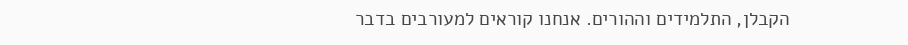הקבלן, התלמידים וההורים. אנחנו קוראים למעורבים בדבר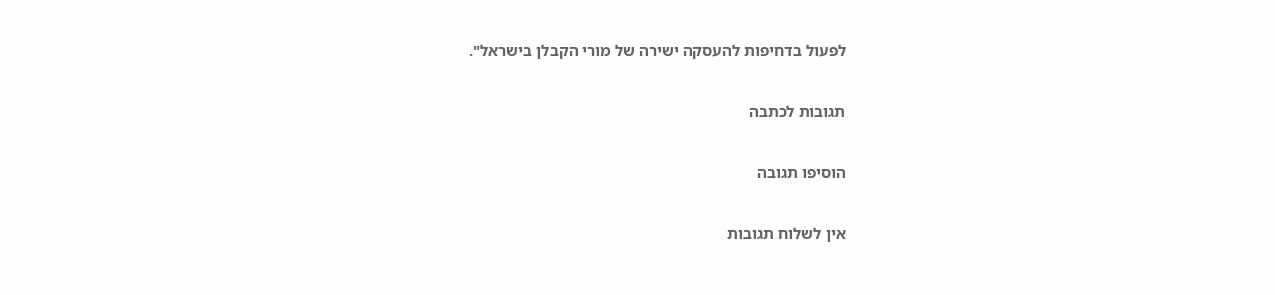לפעול בדחיפות להעסקה ישירה של מורי הקבלן בישראל".

תגובות לכתבה

הוסיפו תגובה

אין לשלוח תגובות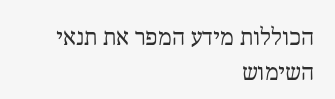הכוללות מידע המפר את תנאי השימוש